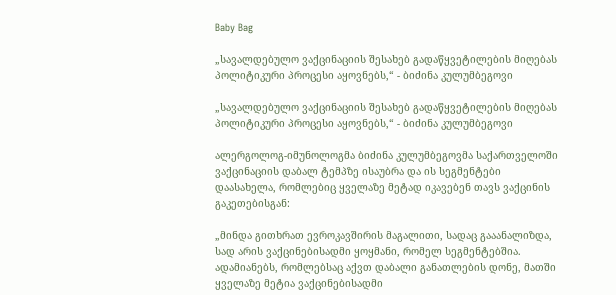Baby Bag

„სავალდებულო ვაქცინაციის შესახებ გადაწყვეტილების მიღებას პოლიტიკური პროცესი აყოვნებს,“ - ბიძინა კულუმბეგოვი

„სავალდებულო ვაქცინაციის შესახებ გადაწყვეტილების მიღებას პოლიტიკური პროცესი აყოვნებს,“ - ბიძინა კულუმბეგოვი

ალერგოლოგ-იმუნოლოგმა ბიძინა კულუმბეგოვმა საქართველოში ვაქცინაციის დაბალ ტემპზე ისაუბრა და ის სეგმენტები დაასახელა, რომლებიც ყველაზე მეტად იკავებენ თავს ვაქცინის გაკეთებისგან:

„მინდა გითხრათ ევროკავშირის მაგალითი, სადაც გააანალიზდა, სად არის ვაქცინებისადმი ყოყმანი, რომელ სეგმენტებშია. ადამიანებს, რომლებსაც აქვთ დაბალი განათლების დონე, მათში ყველაზე მეტია ვაქცინებისადმი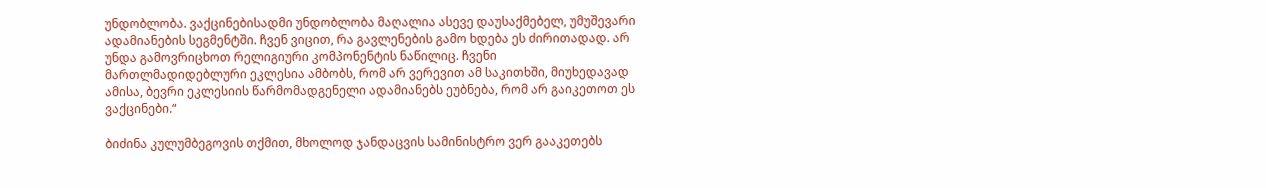უნდობლობა. ვაქცინებისადმი უნდობლობა მაღალია ასევე დაუსაქმებელ, უმუშევარი ადამიანების სეგმენტში. ჩვენ ვიცით, რა გავლენების გამო ხდება ეს ძირითადად. არ უნდა გამოვრიცხოთ რელიგიური კომპონენტის ნაწილიც. ჩვენი მართლმადიდებლური ეკლესია ამბობს, რომ არ ვერევით ამ საკითხში, მიუხედავად ამისა, ბევრი ეკლესიის წარმომადგენელი ადამიანებს ეუბნება, რომ არ გაიკეთოთ ეს ვაქცინები.“

ბიძინა კულუმბეგოვის თქმით, მხოლოდ ჯანდაცვის სამინისტრო ვერ გააკეთებს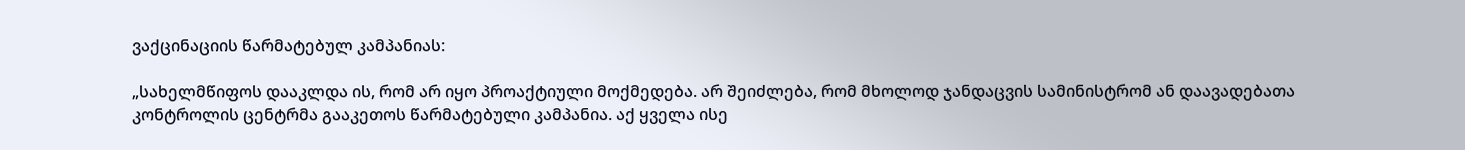ვაქცინაციის წარმატებულ კამპანიას:

„სახელმწიფოს დააკლდა ის, რომ არ იყო პროაქტიული მოქმედება. არ შეიძლება, რომ მხოლოდ ჯანდაცვის სამინისტრომ ან დაავადებათა კონტროლის ცენტრმა გააკეთოს წარმატებული კამპანია. აქ ყველა ისე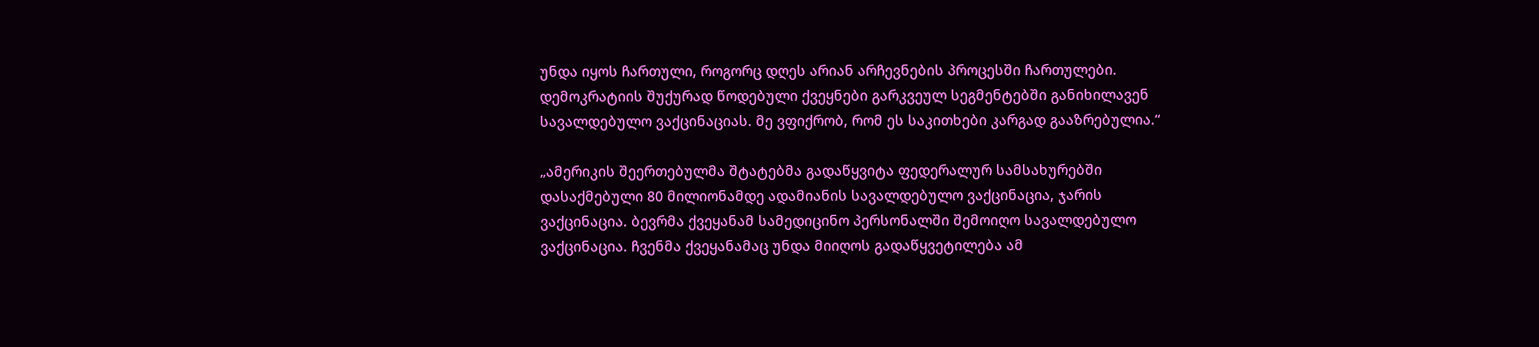უნდა იყოს ჩართული, როგორც დღეს არიან არჩევნების პროცესში ჩართულები. დემოკრატიის შუქურად წოდებული ქვეყნები გარკვეულ სეგმენტებში განიხილავენ სავალდებულო ვაქცინაციას. მე ვფიქრობ, რომ ეს საკითხები კარგად გააზრებულია.“

„ამერიკის შეერთებულმა შტატებმა გადაწყვიტა ფედერალურ სამსახურებში დასაქმებული 80 მილიონამდე ადამიანის სავალდებულო ვაქცინაცია, ჯარის ვაქცინაცია. ბევრმა ქვეყანამ სამედიცინო პერსონალში შემოიღო სავალდებულო ვაქცინაცია. ჩვენმა ქვეყანამაც უნდა მიიღოს გადაწყვეტილება ამ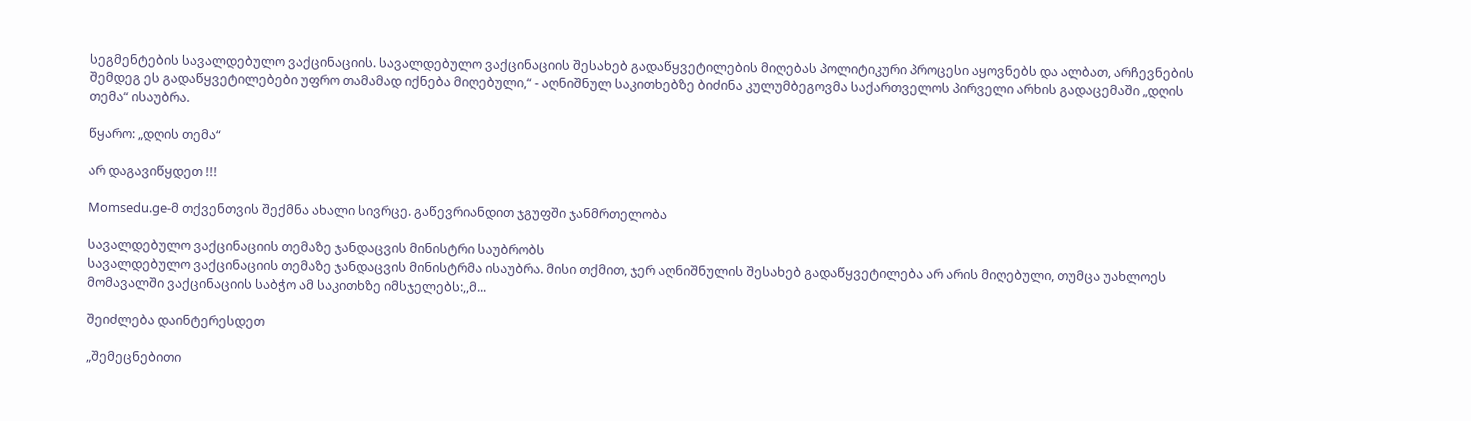სეგმენტების სავალდებულო ვაქცინაციის. სავალდებულო ვაქცინაციის შესახებ გადაწყვეტილების მიღებას პოლიტიკური პროცესი აყოვნებს და ალბათ, არჩევნების შემდეგ ეს გადაწყვეტილებები უფრო თამამად იქნება მიღებული,“ - აღნიშნულ საკითხებზე ბიძინა კულუმბეგოვმა საქართველოს პირველი არხის გადაცემაში „დღის თემა“ ისაუბრა.

წყარო: „დღის თემა“

არ დაგავიწყდეთ !!!

Momsedu.ge-მ თქვენთვის შექმნა ახალი სივრცე. გაწევრიანდით ჯგუფში ჯანმრთელობა

სავალდებულო ვაქცინაციის თემაზე ჯანდაცვის მინისტრი საუბრობს
სავალდებულო ვაქცინაციის თემაზე ჯანდაცვის მინისტრმა ისაუბრა. მისი თქმით, ჯერ აღნიშნულის შესახებ გადაწყვეტილება არ არის მიღებული, თუმცა უახლოეს მომავალში ვაქცინაციის საბჭო ამ საკითხზე იმსჯელებს:,,მ...

შეიძლება დაინტერესდეთ

„შემეცნებითი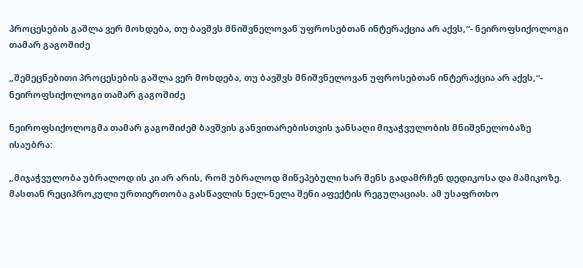პროცესების გაშლა ვერ მოხდება, თუ ბავშვს მნიშვნელოვან უფროსებთან ინტერაქცია არ აქვს,“- ნეიროფსიქოლოგი თამარ გაგოშიძე

„შემეცნებითი პროცესების გაშლა ვერ მოხდება, თუ ბავშვს მნიშვნელოვან უფროსებთან ინტერაქცია არ აქვს,“- ნეიროფსიქოლოგი თამარ გაგოშიძე

ნეიროფსიქოლოგმა თამარ გაგოშიძემ ბავშვის განვითარებისთვის ჯანსაღი მიჯაჭვულობის მნიშვნელობაზე ისაუბრა:

„მიჯაჭვულობა უბრალოდ ის კი არ არის, რომ უბრალოდ მიწეპებული ხარ შენს გადამრჩენ დედიკოსა და მამიკოზე. მასთან რეციპროკული ურთიერთობა გასწავლის ნელ-ნელა შენი აფექტის რეგულაციას. ამ უსაფრთხო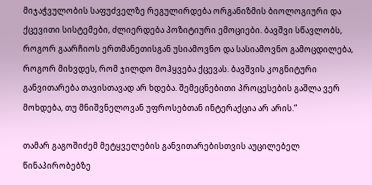მიჯაჭვულობის საფუძველზე რეგულირდება ორგანიზმის ბიოლოგიური და ქცევითი სისტემები, ძლიერდება პოზიტიური ემოციები. ბავშვი სწავლობს, როგორ გაარჩიოს ერთმანეთისგან უსიამოვნო და სასიამოვნო გამოცდილება, როგორ მიხვდეს, რომ ჯილდო მოჰყვება ქცევას. ბავშვის კოგნიტური განვითარება თავისთავად არ ხდება. შემეცნებითი პროცესების გაშლა ვერ მოხდება, თუ მნიშვნელოვან უფროსებთან ინტერაქცია არ არის.“

თამარ გაგოშიძემ მეტყველების განვითარებისთვის აუცილებელ წინაპირობებზე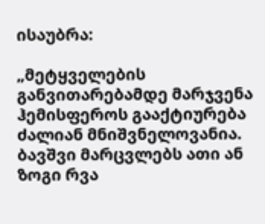ისაუბრა:

„მეტყველების განვითარებამდე მარჯვენა ჰემისფეროს გააქტიურება ძალიან მნიშვნელოვანია. ბავშვი მარცვლებს ათი ან ზოგი რვა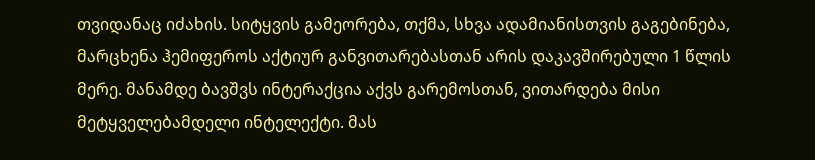თვიდანაც იძახის. სიტყვის გამეორება, თქმა, სხვა ადამიანისთვის გაგებინება, მარცხენა ჰემიფეროს აქტიურ განვითარებასთან არის დაკავშირებული 1 წლის მერე. მანამდე ბავშვს ინტერაქცია აქვს გარემოსთან, ვითარდება მისი მეტყველებამდელი ინტელექტი. მას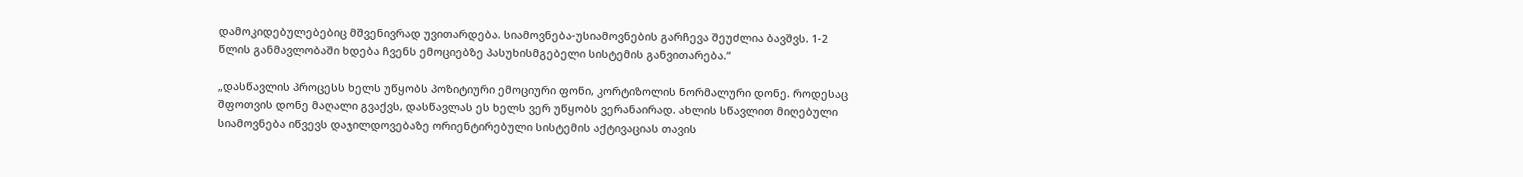დამოკიდებულებებიც მშვენივრად უვითარდება. სიამოვნება-უსიამოვნების გარჩევა შეუძლია ბავშვს. 1-2 წლის განმავლობაში ხდება ჩვენს ემოციებზე პასუხისმგებელი სისტემის განვითარება.“

„დასწავლის პროცესს ხელს უწყობს პოზიტიური ემოციური ფონი, კორტიზოლის ნორმალური დონე. როდესაც შფოთვის დონე მაღალი გვაქვს, დასწავლას ეს ხელს ვერ უწყობს ვერანაირად. ახლის სწავლით მიღებული სიამოვნება იწვევს დაჯილდოვებაზე ორიენტირებული სისტემის აქტივაციას თავის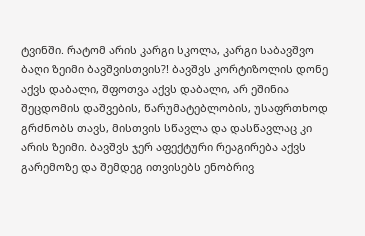ტვინში. რატომ არის კარგი სკოლა, კარგი საბავშვო ბაღი ზეიმი ბავშვისთვის?! ბავშვს კორტიზოლის დონე აქვს დაბალი, შფოთვა აქვს დაბალი, არ ეშინია შეცდომის დაშვების, წარუმატებლობის, უსაფრთხოდ გრძნობს თავს, მისთვის სწავლა და დასწავლაც კი არის ზეიმი. ბავშვს ჯერ აფექტური რეაგირება აქვს გარემოზე და შემდეგ ითვისებს ენობრივ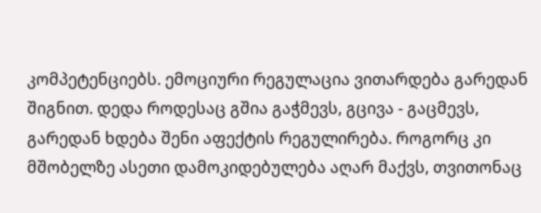კომპეტენციებს. ემოციური რეგულაცია ვითარდება გარედან შიგნით. დედა როდესაც გშია გაჭმევს, გცივა - გაცმევს, გარედან ხდება შენი აფექტის რეგულირება. როგორც კი მშობელზე ასეთი დამოკიდებულება აღარ მაქვს, თვითონაც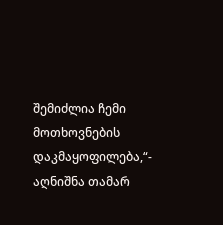შემიძლია ჩემი მოთხოვნების დაკმაყოფილება,“- აღნიშნა თამარ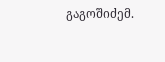გაგოშიძემ.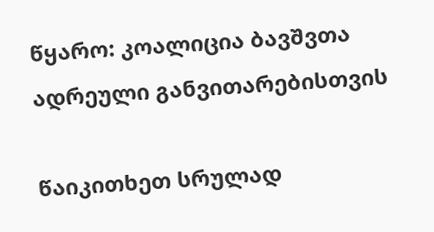წყარო: კოალიცია ბავშვთა ადრეული განვითარებისთვის

წაიკითხეთ სრულად